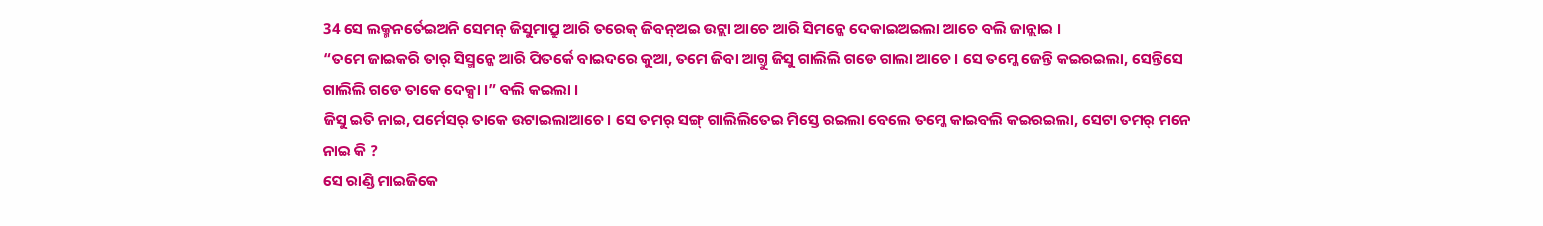34 ସେ ଲକ୍ମନର୍ତେଇଅନି ସେମନ୍ ଜିସୁମାପ୍ରୁ ଆରି ତରେକ୍ ଜିବନ୍ଅଇ ଉଟ୍ଲା ଆଚେ ଆରି ସିମନ୍କେ ଦେକାଇଅଇଲା ଆଚେ ବଲି ଜାନ୍ଲାଇ ।
“ତମେ ଜାଇକରି ତାର୍ ସିସ୍ମନ୍କେ ଆରି ପିତର୍କେ ବାଇଦରେ କୁଆ, ତମେ ଜିବା ଆଗ୍ତୁ ଜିସୁ ଗାଲିଲି ଗଡେ ଗାଲା ଆଚେ । ସେ ତମ୍କେ ଜେନ୍ତି କଇରଇଲା, ସେନ୍ତିସେ ଗାଲିଲି ଗଡେ ତାକେ ଦେକ୍ସା ।” ବଲି କଇଲା ।
ଜିସୁ ଇତି ନାଇ, ପର୍ମେସର୍ ତାକେ ଉଟାଇଲାଆଚେ । ସେ ତମର୍ ସଙ୍ଗ୍ ଗାଲିଲିତେଇ ମିସ୍ତେ ରଇଲା ବେଲେ ତମ୍କେ କାଇବଲି କଇରଇଲା, ସେଟା ତମର୍ ମନେ ନାଇ କି ?
ସେ ରାଣ୍ଡି ମାଇଜିକେ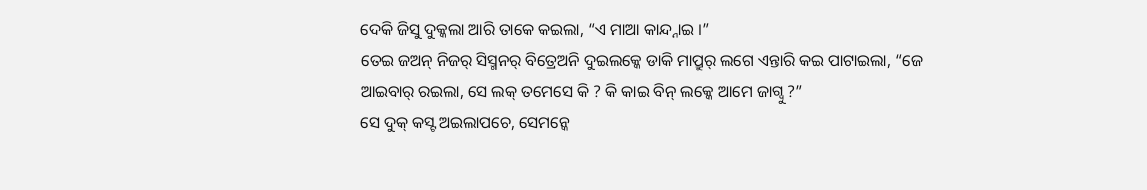ଦେକି ଜିସୁ ଦୁକ୍କଲା ଆରି ତାକେ କଇଲା, “ଏ ମାଆ କାନ୍ଦ୍ନାଇ ।”
ତେଇ ଜଅନ୍ ନିଜର୍ ସିସ୍ମନର୍ ବିତ୍ରେଅନି ଦୁଇଲକ୍କେ ଡାକି ମାପ୍ରୁର୍ ଲଗେ ଏନ୍ତାରି କଇ ପାଟାଇଲା, “ଜେ ଆଇବାର୍ ରଇଲା, ସେ ଲକ୍ ତମେସେ କି ? କି କାଇ ବିନ୍ ଲକ୍କେ ଆମେ ଜାଗ୍ବୁ ?”
ସେ ଦୁକ୍ କସ୍ଟ ଅଇଲାପଚେ, ସେମନ୍କେ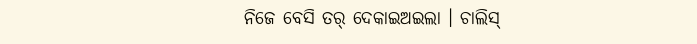ନିଜେ ବେସି ତର୍ ଦେକାଇଅଇଲା । ଚାଲିସ୍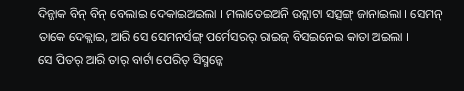ଦିନ୍ଜାକ ବିନ୍ ବିନ୍ ବେଲାଇ ଦେକାଇଅଇଲା । ମଲାତେଇଅନି ଉଟ୍ଲାଟା ସତ୍ସଙ୍ଗ୍ ଜାନାଇଲା । ସେମନ୍ ତାକେ ଦେକ୍ଲାଇ, ଆରି ସେ ସେମନର୍ସଙ୍ଗ୍ ପର୍ମେସରର୍ ରାଇଜ୍ ବିସଇନେଇ କାତା ଅଇଲା ।
ସେ ପିତର୍ ଆରି ତାର୍ ବାର୍ଟା ପେରିତ୍ ସିସ୍ମନ୍କେ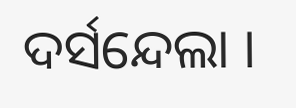ଦର୍ସନ୍ଦେଲା ।